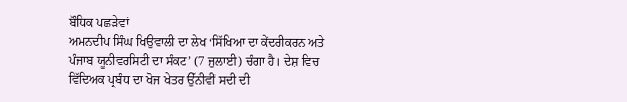ਬੌਧਿਕ ਪਛੜੇਵਾਂ
ਅਮਨਦੀਪ ਸਿੰਘ ਖਿਉਵਾਲੀ ਦਾ ਲੇਖ ‘ਸਿੱਖਿਆ ਦਾ ਕੇਂਦਰੀਕਰਨ ਅਤੇ ਪੰਜਾਬ ਯੂਨੀਵਰਸਿਟੀ ਦਾ ਸੰਕਟ’ (7 ਜੁਲਾਈ) ਚੰਗਾ ਹੈ। ਦੇਸ਼ ਵਿਚ ਵਿੱਦਿਅਕ ਪ੍ਰਬੰਧ ਦਾ ਖੋਜ ਖੇਤਰ ਉੱਨੀਵੀਂ ਸਦੀ ਦੀ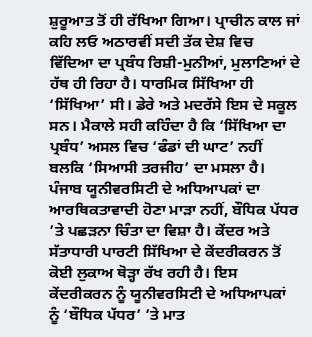ਸ਼ੁਰੂਆਤ ਤੋਂ ਹੀ ਰੱਖਿਆ ਗਿਆ। ਪ੍ਰਾਚੀਨ ਕਾਲ ਜਾਂ ਕਹਿ ਲਓ ਅਠਾਰਵੀਂ ਸਦੀ ਤੱਕ ਦੇਸ਼ ਵਿਚ ਵਿੱਦਿਆ ਦਾ ਪ੍ਰਬੰਧ ਰਿਸ਼ੀ-ਮੁਨੀਆਂ, ਮੁਲਾਣਿਆਂ ਦੇ ਹੱਥ ਹੀ ਰਿਹਾ ਹੈ। ਧਾਰਮਿਕ ਸਿੱਖਿਆ ਹੀ ‘ਸਿੱਖਿਆ’ ਸੀ। ਡੇਰੇ ਅਤੇ ਮਦਰੱਸੇ ਇਸ ਦੇ ਸਕੂਲ ਸਨ। ਮੈਕਾਲੇ ਸਹੀ ਕਹਿੰਦਾ ਹੈ ਕਿ ‘ਸਿੱਖਿਆ ਦਾ ਪ੍ਰਬੰਧ’ ਅਸਲ ਵਿਚ ‘ਫੰਡਾਂ ਦੀ ਘਾਟ’ ਨਹੀਂ ਬਲਕਿ ‘ਸਿਆਸੀ ਤਰਜੀਹ’ ਦਾ ਮਸਲਾ ਹੈ। ਪੰਜਾਬ ਯੂਨੀਵਰਸਿਟੀ ਦੇ ਅਧਿਆਪਕਾਂ ਦਾ ਆਰਥਿਕਤਾਵਾਦੀ ਹੋਣਾ ਮਾੜਾ ਨਹੀਂ, ਬੌਧਿਕ ਪੱਧਰ ’ਤੇ ਪਛੜਨਾ ਚਿੰਤਾ ਦਾ ਵਿਸ਼ਾ ਹੈ। ਕੇਂਦਰ ਅਤੇ ਸੱਤਾਧਾਰੀ ਪਾਰਟੀ ਸਿੱਖਿਆ ਦੇ ਕੇਂਦਰੀਕਰਨ ਤੋਂ ਕੋਈ ਲੁਕਾਅ ਥੋੜ੍ਹਾ ਰੱਖ ਰਹੀ ਹੈ। ਇਸ ਕੇਂਦਰੀਕਰਨ ਨੂੰ ਯੂਨੀਵਰਸਿਟੀ ਦੇ ਅਧਿਆਪਕਾਂ ਨੂੰ ‘ਬੌਧਿਕ ਪੱਧਰ’ ’ਤੇ ਮਾਤ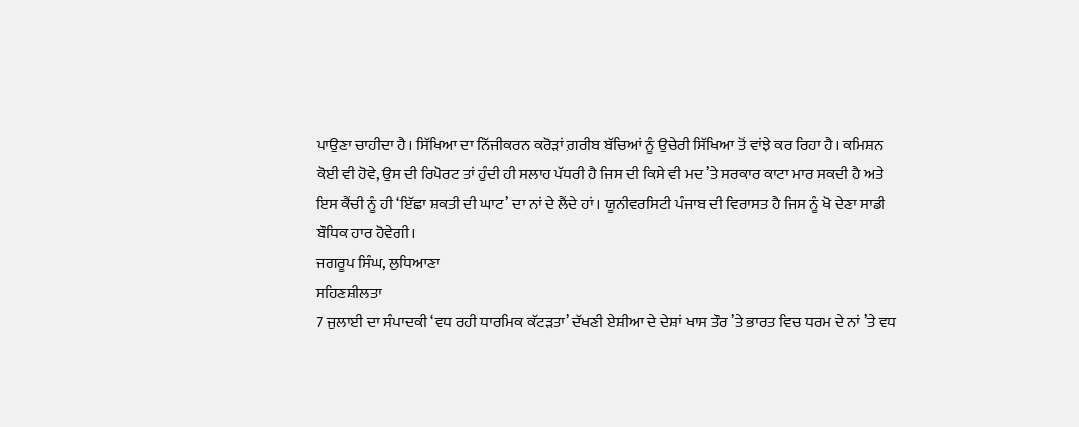ਪਾਉਣਾ ਚਾਹੀਦਾ ਹੈ। ਸਿੱਖਿਆ ਦਾ ਨਿੱਜੀਕਰਨ ਕਰੋੜਾਂ ਗ਼ਰੀਬ ਬੱਚਿਆਂ ਨੂੰ ਉਚੇਰੀ ਸਿੱਖਿਆ ਤੋਂ ਵਾਂਝੇ ਕਰ ਰਿਹਾ ਹੈ। ਕਮਿਸ਼ਨ ਕੋਈ ਵੀ ਹੋਵੇ, ਉਸ ਦੀ ਰਿਪੋਰਟ ਤਾਂ ਹੁੰਦੀ ਹੀ ਸਲਾਹ ਪੱਧਰੀ ਹੈ ਜਿਸ ਦੀ ਕਿਸੇ ਵੀ ਮਦ ’ਤੇ ਸਰਕਾਰ ਕਾਟਾ ਮਾਰ ਸਕਦੀ ਹੈ ਅਤੇ ਇਸ ਕੈਂਚੀ ਨੂੰ ਹੀ ‘ਇੱਛਾ ਸ਼ਕਤੀ ਦੀ ਘਾਟ’ ਦਾ ਨਾਂ ਦੇ ਲੈਂਦੇ ਹਾਂ। ਯੂਨੀਵਰਸਿਟੀ ਪੰਜਾਬ ਦੀ ਵਿਰਾਸਤ ਹੈ ਜਿਸ ਨੂੰ ਖੋ ਦੇਣਾ ਸਾਡੀ ਬੌਧਿਕ ਹਾਰ ਹੋਵੇਗੀ।
ਜਗਰੂਪ ਸਿੰਘ, ਲੁਧਿਆਣਾ
ਸਹਿਣਸ਼ੀਲਤਾ
7 ਜੁਲਾਈ ਦਾ ਸੰਪਾਦਕੀ ‘ਵਧ ਰਹੀ ਧਾਰਮਿਕ ਕੱਟੜਤਾ’ ਦੱਖਣੀ ਏਸ਼ੀਆ ਦੇ ਦੇਸ਼ਾਂ ਖਾਸ ਤੌਰ ’ਤੇ ਭਾਰਤ ਵਿਚ ਧਰਮ ਦੇ ਨਾਂ ’ਤੇ ਵਧ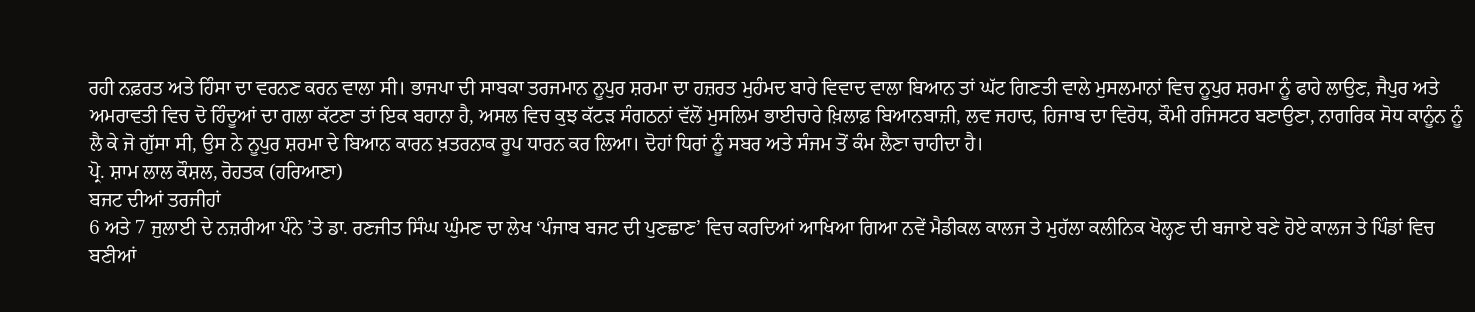ਰਹੀ ਨਫ਼ਰਤ ਅਤੇ ਹਿੰਸਾ ਦਾ ਵਰਨਣ ਕਰਨ ਵਾਲਾ ਸੀ। ਭਾਜਪਾ ਦੀ ਸਾਬਕਾ ਤਰਜਮਾਨ ਨੂਪੁਰ ਸ਼ਰਮਾ ਦਾ ਹਜ਼ਰਤ ਮੁਹੰਮਦ ਬਾਰੇ ਵਿਵਾਦ ਵਾਲਾ ਬਿਆਨ ਤਾਂ ਘੱਟ ਗਿਣਤੀ ਵਾਲੇ ਮੁਸਲਮਾਨਾਂ ਵਿਚ ਨੂਪੁਰ ਸ਼ਰਮਾ ਨੂੰ ਫਾਹੇ ਲਾਉਣ, ਜੈਪੁਰ ਅਤੇ ਅਮਰਾਵਤੀ ਵਿਚ ਦੋ ਹਿੰਦੂਆਂ ਦਾ ਗਲਾ ਕੱਟਣਾ ਤਾਂ ਇਕ ਬਹਾਨਾ ਹੈ, ਅਸਲ ਵਿਚ ਕੁਝ ਕੱਟੜ ਸੰਗਠਨਾਂ ਵੱਲੋਂ ਮੁਸਲਿਮ ਭਾਈਚਾਰੇ ਖ਼ਿਲਾਫ਼ ਬਿਆਨਬਾਜ਼ੀ, ਲਵ ਜਹਾਦ, ਹਿਜਾਬ ਦਾ ਵਿਰੋਧ, ਕੌਮੀ ਰਜਿਸਟਰ ਬਣਾਉਣਾ, ਨਾਗਰਿਕ ਸੋਧ ਕਾਨੂੰਨ ਨੂੰ ਲੈ ਕੇ ਜੋ ਗੁੱਸਾ ਸੀ, ਉਸ ਨੇ ਨੂਪੁਰ ਸ਼ਰਮਾ ਦੇ ਬਿਆਨ ਕਾਰਨ ਖ਼ਤਰਨਾਕ ਰੂਪ ਧਾਰਨ ਕਰ ਲਿਆ। ਦੋਹਾਂ ਧਿਰਾਂ ਨੂੰ ਸਬਰ ਅਤੇ ਸੰਜਮ ਤੋਂ ਕੰਮ ਲੈਣਾ ਚਾਹੀਦਾ ਹੈ।
ਪ੍ਰੋ. ਸ਼ਾਮ ਲਾਲ ਕੌਸ਼ਲ, ਰੋਹਤਕ (ਹਰਿਆਣਾ)
ਬਜਟ ਦੀਆਂ ਤਰਜੀਹਾਂ
6 ਅਤੇ 7 ਜੁਲਾਈ ਦੇ ਨਜ਼ਰੀਆ ਪੰਨੇ ’ਤੇ ਡਾ. ਰਣਜੀਤ ਸਿੰਘ ਘੁੰਮਣ ਦਾ ਲੇਖ ‘ਪੰਜਾਬ ਬਜਟ ਦੀ ਪੁਣਛਾਣ’ ਵਿਚ ਕਰਦਿਆਂ ਆਖਿਆ ਗਿਆ ਨਵੇਂ ਮੈਡੀਕਲ ਕਾਲਜ ਤੇ ਮੁਹੱਲਾ ਕਲੀਨਿਕ ਖੋਲ੍ਹਣ ਦੀ ਬਜਾਏ ਬਣੇ ਹੋਏ ਕਾਲਜ ਤੇ ਪਿੰਡਾਂ ਵਿਚ ਬਣੀਆਂ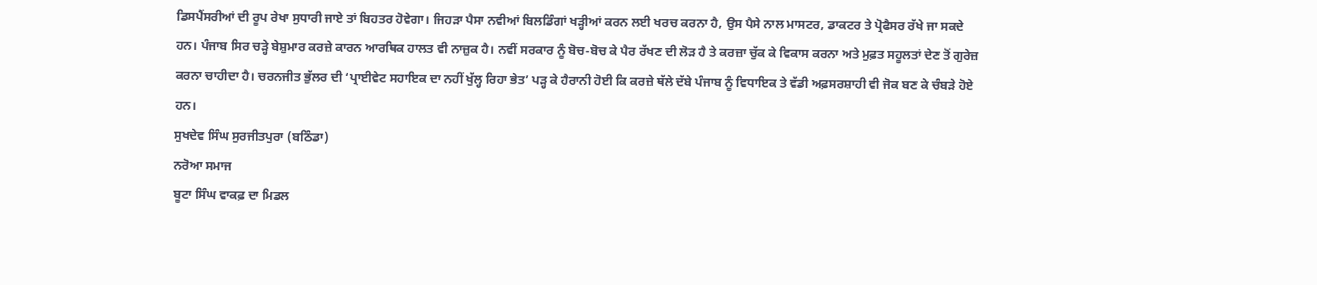ਡਿਸਪੈਂਸਰੀਆਂ ਦੀ ਰੂਪ ਰੇਖਾ ਸੁਧਾਰੀ ਜਾਏ ਤਾਂ ਬਿਹਤਰ ਹੋਵੇਗਾ। ਜਿਹੜਾ ਪੈਸਾ ਨਵੀਆਂ ਬਿਲਡਿੰਗਾਂ ਖੜ੍ਹੀਆਂ ਕਰਨ ਲਈ ਖਰਚ ਕਰਨਾ ਹੈ, ਉਸ ਪੈਸੇ ਨਾਲ ਮਾਸਟਰ, ਡਾਕਟਰ ਤੇ ਪ੍ਰੋਫੈਸਰ ਰੱਖੇ ਜਾ ਸਕਦੇ ਹਨ। ਪੰਜਾਬ ਸਿਰ ਚੜ੍ਹੇ ਬੇਸ਼ੁਮਾਰ ਕਰਜ਼ੇ ਕਾਰਨ ਆਰਥਿਕ ਹਾਲਤ ਵੀ ਨਾਜ਼ੁਕ ਹੈ। ਨਵੀਂ ਸਰਕਾਰ ਨੂੰ ਬੋਚ-ਬੋਚ ਕੇ ਪੈਰ ਰੱਖਣ ਦੀ ਲੋੜ ਹੈ ਤੇ ਕਰਜ਼ਾ ਚੁੱਕ ਕੇ ਵਿਕਾਸ ਕਰਨਾ ਅਤੇ ਮੁਫ਼ਤ ਸਹੂਲਤਾਂ ਦੇਣ ਤੋਂ ਗੁਰੇਜ਼ ਕਰਨਾ ਚਾਹੀਦਾ ਹੈ। ਚਰਨਜੀਤ ਭੁੱਲਰ ਦੀ ‘ਪ੍ਰਾਈਵੇਟ ਸਹਾਇਕ ਦਾ ਨਹੀਂ ਖੁੱਲ੍ਹ ਰਿਹਾ ਭੇਤ’ ਪੜ੍ਹ ਕੇ ਹੈਰਾਨੀ ਹੋਈ ਕਿ ਕਰਜ਼ੇ ਥੱਲੇ ਦੱਬੇ ਪੰਜਾਬ ਨੂੰ ਵਿਧਾਇਕ ਤੇ ਵੱਡੀ ਅਫ਼ਸਰਸ਼ਾਹੀ ਵੀ ਜੋਕ ਬਣ ਕੇ ਚੰਬੜੇ ਹੋਏ ਹਨ।
ਸੁਖਦੇਵ ਸਿੰਘ ਸੁਰਜੀਤਪੁਰਾ (ਬਠਿੰਡਾ)
ਨਰੋਆ ਸਮਾਜ
ਬੂਟਾ ਸਿੰਘ ਵਾਕਫ਼ ਦਾ ਮਿਡਲ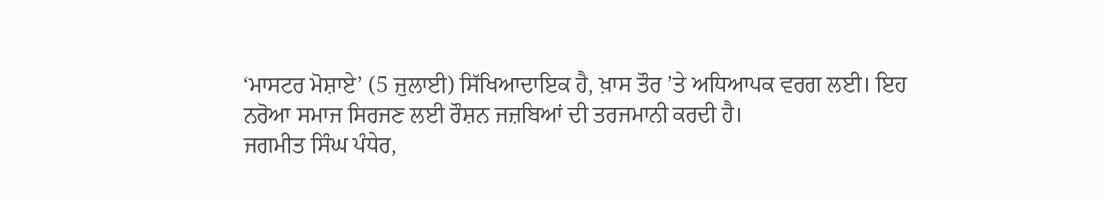‘ਮਾਸਟਰ ਮੋਸ਼ਾਏ’ (5 ਜੁਲਾਈ) ਸਿੱਖਿਆਦਾਇਕ ਹੈ, ਖ਼ਾਸ ਤੌਰ ’ਤੇ ਅਧਿਆਪਕ ਵਰਗ ਲਈ। ਇਹ ਨਰੋਆ ਸਮਾਜ ਸਿਰਜਣ ਲਈ ਰੌਸ਼ਨ ਜਜ਼ਬਿਆਂ ਦੀ ਤਰਜਮਾਨੀ ਕਰਦੀ ਹੈ।
ਜਗਮੀਤ ਸਿੰਘ ਪੰਧੇਰ,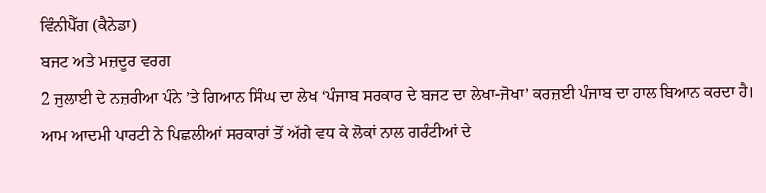ਵਿੰਨੀਪੈੱਗ (ਕੈਨੇਡਾ)
ਬਜਟ ਅਤੇ ਮਜ਼ਦੂਰ ਵਰਗ
2 ਜੁਲਾਈ ਦੇ ਨਜ਼ਰੀਆ ਪੰਨੇ ’ਤੇ ਗਿਆਨ ਸਿੰਘ ਦਾ ਲੇਖ ‘ਪੰਜਾਬ ਸਰਕਾਰ ਦੇ ਬਜਟ ਦਾ ਲੇਖਾ-ਜੋਖਾ’ ਕਰਜ਼ਈ ਪੰਜਾਬ ਦਾ ਹਾਲ ਬਿਆਨ ਕਰਦਾ ਹੈ। ਆਮ ਆਦਮੀ ਪਾਰਟੀ ਨੇ ਪਿਛਲੀਆਂ ਸਰਕਾਰਾਂ ਤੋਂ ਅੱਗੇ ਵਧ ਕੇ ਲੋਕਾਂ ਨਾਲ ਗਰੰਟੀਆਂ ਦੇ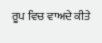ਰੂਪ ਵਿਚ ਵਾਅਦੇ ਕੀਤੇ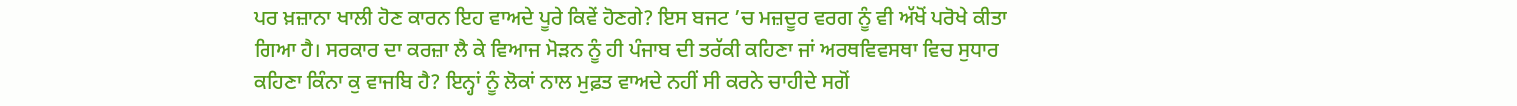ਪਰ ਖ਼ਜ਼ਾਨਾ ਖਾਲੀ ਹੋਣ ਕਾਰਨ ਇਹ ਵਾਅਦੇ ਪੂਰੇ ਕਿਵੇਂ ਹੋਣਗੇ? ਇਸ ਬਜਟ ’ਚ ਮਜ਼ਦੂਰ ਵਰਗ ਨੂੰ ਵੀ ਅੱਖੋਂ ਪਰੋਖੇ ਕੀਤਾ ਗਿਆ ਹੈ। ਸਰਕਾਰ ਦਾ ਕਰਜ਼ਾ ਲੈ ਕੇ ਵਿਆਜ ਮੋੜਨ ਨੂੰ ਹੀ ਪੰਜਾਬ ਦੀ ਤਰੱਕੀ ਕਹਿਣਾ ਜਾਂ ਅਰਥਵਿਵਸਥਾ ਵਿਚ ਸੁਧਾਰ ਕਹਿਣਾ ਕਿੰਨਾ ਕੁ ਵਾਜਬਿ ਹੈ? ਇਨ੍ਹਾਂ ਨੂੰ ਲੋਕਾਂ ਨਾਲ ਮੁਫ਼ਤ ਵਾਅਦੇ ਨਹੀਂ ਸੀ ਕਰਨੇ ਚਾਹੀਦੇ ਸਗੋਂ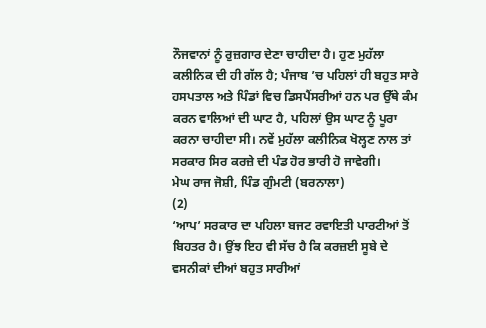ਨੌਜਵਾਨਾਂ ਨੂੰ ਰੁਜ਼ਗਾਰ ਦੇਣਾ ਚਾਹੀਦਾ ਹੈ। ਹੁਣ ਮੁਹੱਲਾ ਕਲੀਨਿਕ ਦੀ ਹੀ ਗੱਲ ਹੈ; ਪੰਜਾਬ ’ਚ ਪਹਿਲਾਂ ਹੀ ਬਹੁਤ ਸਾਰੇ ਹਸਪਤਾਲ ਅਤੇ ਪਿੰਡਾਂ ਵਿਚ ਡਿਸਪੈਂਸਰੀਆਂ ਹਨ ਪਰ ਉੱਥੇ ਕੰਮ ਕਰਨ ਵਾਲਿਆਂ ਦੀ ਘਾਟ ਹੈ, ਪਹਿਲਾਂ ਉਸ ਘਾਟ ਨੂੰ ਪੂਰਾ ਕਰਨਾ ਚਾਹੀਦਾ ਸੀ। ਨਵੇਂ ਮੁਹੱਲਾ ਕਲੀਨਿਕ ਖੋਲ੍ਹਣ ਨਾਲ ਤਾਂ ਸਰਕਾਰ ਸਿਰ ਕਰਜ਼ੇ ਦੀ ਪੰਡ ਹੋਰ ਭਾਰੀ ਹੋ ਜਾਵੇਗੀ।
ਮੇਘ ਰਾਜ ਜੋਸ਼ੀ, ਪਿੰਡ ਗੁੰਮਟੀ (ਬਰਨਾਲਾ)
(2)
‘ਆਪ’ ਸਰਕਾਰ ਦਾ ਪਹਿਲਾ ਬਜਟ ਰਵਾਇਤੀ ਪਾਰਟੀਆਂ ਤੋਂ ਬਿਹਤਰ ਹੈ। ਉਂਝ ਇਹ ਵੀ ਸੱਚ ਹੈ ਕਿ ਕਰਜ਼ਈ ਸੂਬੇ ਦੇ ਵਸਨੀਕਾਂ ਦੀਆਂ ਬਹੁਤ ਸਾਰੀਆਂ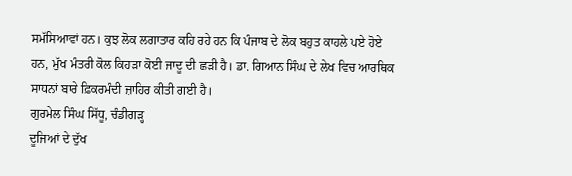ਸਮੱਸਿਆਵਾਂ ਹਨ। ਕੁਝ ਲੋਕ ਲਗਾਤਾਰ ਕਹਿ ਰਹੇ ਹਨ ਕਿ ਪੰਜਾਬ ਦੇ ਲੋਕ ਬਹੁਤ ਕਾਹਲੇ ਪਏ ਹੋਏ ਹਨ, ਮੁੱਖ ਮੰਤਰੀ ਕੋਲ ਕਿਹੜਾ ਕੋਈ ਜਾਦੂ ਦੀ ਛੜੀ ਹੈ। ਡਾ. ਗਿਆਨ ਸਿੰਘ ਦੇ ਲੇਖ ਵਿਚ ਆਰਥਿਕ ਸਾਧਨਾਂ ਬਾਰੇ ਫ਼ਿਕਰਮੰਦੀ ਜ਼ਾਹਿਰ ਕੀਤੀ ਗਈ ਹੈ।
ਗੁਰਮੇਲ ਸਿੰਘ ਸਿੱਧੂ, ਚੰਡੀਗੜ੍ਹ
ਦੂਜਿਆਂ ਦੇ ਦੁੱਖ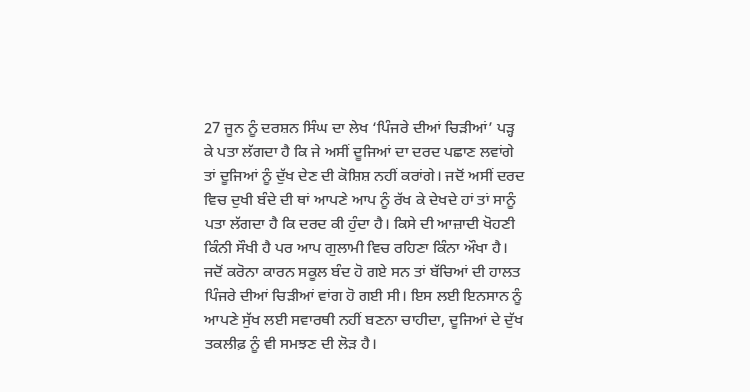27 ਜੂਨ ਨੂੰ ਦਰਸ਼ਨ ਸਿੰਘ ਦਾ ਲੇਖ ‘ਪਿੰਜਰੇ ਦੀਆਂ ਚਿੜੀਆਂ’ ਪੜ੍ਹ ਕੇ ਪਤਾ ਲੱਗਦਾ ਹੈ ਕਿ ਜੇ ਅਸੀਂ ਦੂਜਿਆਂ ਦਾ ਦਰਦ ਪਛਾਣ ਲਵਾਂਗੇ ਤਾਂ ਦੂਜਿਆਂ ਨੂੰ ਦੁੱਖ ਦੇਣ ਦੀ ਕੋਸ਼ਿਸ਼ ਨਹੀਂ ਕਰਾਂਗੇ। ਜਦੋਂ ਅਸੀਂ ਦਰਦ ਵਿਚ ਦੁਖੀ ਬੰਦੇ ਦੀ ਥਾਂ ਆਪਣੇ ਆਪ ਨੂੰ ਰੱਖ ਕੇ ਦੇਖਦੇ ਹਾਂ ਤਾਂ ਸਾਨੂੰ ਪਤਾ ਲੱਗਦਾ ਹੈ ਕਿ ਦਰਦ ਕੀ ਹੁੰਦਾ ਹੈ। ਕਿਸੇ ਦੀ ਆਜ਼ਾਦੀ ਖੋਹਣੀ ਕਿੰਨੀ ਸੌਖੀ ਹੈ ਪਰ ਆਪ ਗੁਲਾਮੀ ਵਿਚ ਰਹਿਣਾ ਕਿੰਨਾ ਔਖਾ ਹੈ। ਜਦੋਂ ਕਰੋਨਾ ਕਾਰਨ ਸਕੂਲ ਬੰਦ ਹੋ ਗਏ ਸਨ ਤਾਂ ਬੱਚਿਆਂ ਦੀ ਹਾਲਤ ਪਿੰਜਰੇ ਦੀਆਂ ਚਿੜੀਆਂ ਵਾਂਗ ਹੋ ਗਈ ਸੀ। ਇਸ ਲਈ ਇਨਸਾਨ ਨੂੰ ਆਪਣੇ ਸੁੱਖ ਲਈ ਸਵਾਰਥੀ ਨਹੀਂ ਬਣਨਾ ਚਾਹੀਦਾ, ਦੂਜਿਆਂ ਦੇ ਦੁੱਖ ਤਕਲੀਫ਼ ਨੂੰ ਵੀ ਸਮਝਣ ਦੀ ਲੋੜ ਹੈ।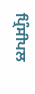ਪ੍ਰਿੰਸੀਪਲ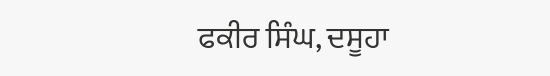ਫਕੀਰ ਸਿੰਘ, ਦਸੂਹਾ